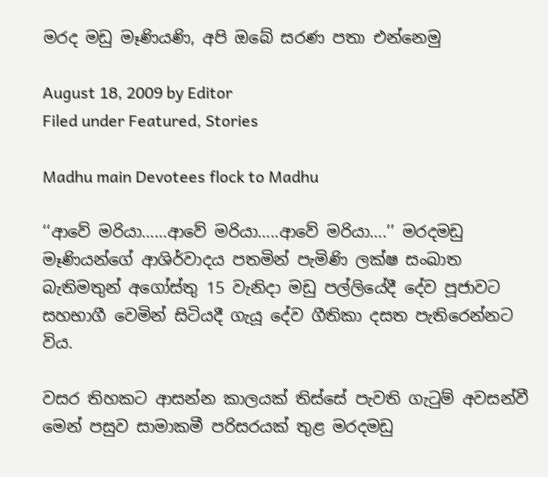මරද මඩු මෑණියණි, අපි ඔබේ සරණ පතා එන්නෙමු

August 18, 2009 by Editor
Filed under Featured, Stories

Madhu main Devotees flock to Madhu

‘‘ආවේ මරියා……ආවේ මරියා…..ආවේ මරියා….’’ මරදමඩු මෑණියන්ගේ ආශිර්වාදය පතමින් පැමිණි ලක්ෂ සංඛාත බැතිමතුන් අගෝස්තු 15 වැනිදා මඩු පල්ලියේදී දේව පූජාවට සහභාගී වෙමින් සිටියදී ගැයූ දේව ගීතිකා දසත පැතිරෙන්නට විය.

වසර තිහකට ආසන්න කාලයක් තිස්සේ පැවති ගැටුම් අවසන්වී මෙන් පසුව සාමාකමී පරිසරයක් තුළ මරදමඩු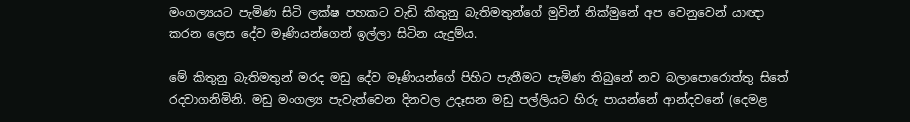මංගල්‍යයට පැමිණ සිටි ලක්ෂ පහකට වැඩි කිතුනු බැතිමතුන්ගේ මුවින් නික්මුනේ අප වෙනුවෙන් යාඥා කරන ලෙස දේව මෑණියන්ගෙන් ඉල්ලා සිටින යැදුම්ය.

මේ කිතුනු බැතිමතුන් මරද මඩු දේව මෑණියන්ගේ පිහිට පැතීමට පැමිණ තිබුනේ නව බලාපොරොත්තු සිතේ රදවාගනිමිනි. මඩු මංගල්‍ය පැවැත්වෙන දිනවල උදෑසන මඩු පල්ලියට හිරු පායන්නේ ආන්දවනේ (දෙමළ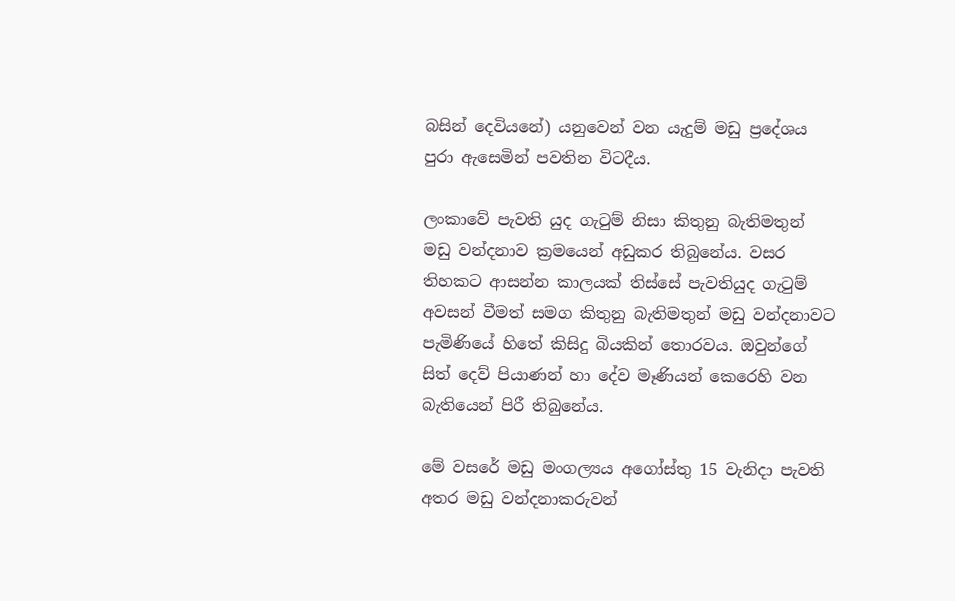බසින් දෙවියනේ) යනුවෙන් වන යැදුම් මඩු ප්‍රදේශය පුරා ඇසෙමින් පවතින විටදීය.

ලංකාවේ පැවති යුද ගැටුම් නිසා කිතුනු බැතිමතුන් මඩු වන්දනාව ක්‍රමයෙන් අඩුකර තිබුනේය. වසර තිහකට ආසන්න කාලයක් තිස්සේ පැවතියුද ගැටුම් අවසන් වීමත් සමග කිතුනු බැතිමතුන් මඩු වන්දනාවට පැමිණියේ හිතේ කිසිදු බියකින් තොරවය. ඔවුන්ගේ සිත් දෙව් පියාණන් හා දේව මෑණියන් කෙරෙහි වන බැතියෙන් පිරී තිබුනේය.

මේ වසරේ මඩු මංගල්‍යය අගෝස්තු 15 වැනිදා පැවති අතර මඩු වන්දනාකරුවන්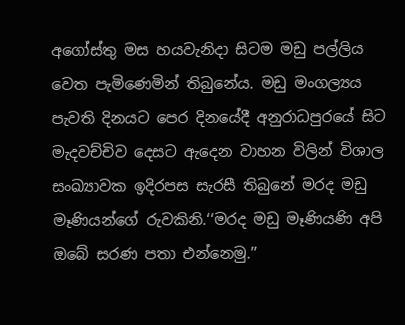අගෝස්තු මස හයවැනිදා සිටම මඩු පල්ලිය වෙත පැමිණෙමින් තිබුනේය. මඩු මංගල්‍යය පැවති දිනයට පෙර දිනයේදී අනුරාධපුරයේ සිට මැදවච්චිව දෙසට ඇදෙන වාහන විලින් විශාල සංඛ්‍යාවක ඉදිරපස සැරසී තිබුනේ මරද මඩු මෑණියන්ගේ රුවකිනි.‘‘මරද මඩු මෑණියණි අපි ඔබේ සරණ පතා එන්නෙමු.’’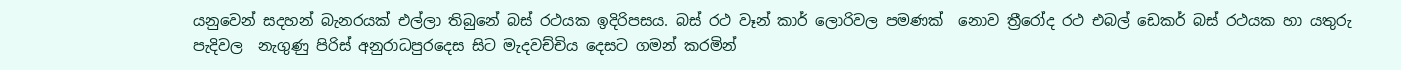යනුවෙන් සදහන් බැනරයක් එල්ලා තිබුනේ බස් රථයක ඉදිරිපසය. බස් රථ වෑන් කාර් ලොරිවල පමණක්  නොව ත්‍රීරෝද රථ එබල් ඩෙකර් බස් රථයක හා යතුරු පැදිවල  නැගුණු පිරිස් අනුරාධපුරදෙස සිට මැදවච්චිය දෙසට ගමන් කරමින්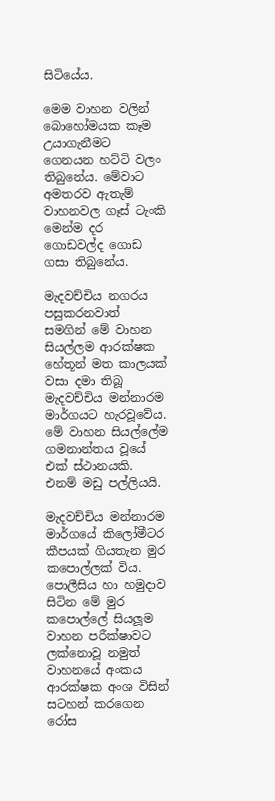සිටියේය.

මෙම වාහන වලින් බොහෝමයක කෑම උයාගැනීමට ගෙනයන හට්ටි වලං තිබුනේය. මේවාට අමතරව ඇතැම් වාහනවල ගෑස් ටැංකි මෙන්ම දර ගොඩවල්ද ගොඩ ගසා තිබුනේය.

මැදවච්චිය නගරය පසුකරනවාත් සමගින් මේ වාහන සියල්ලම ආරක්ෂක හේතූන් මත කාලයක් වසා දමා තිබූ මැදවච්චිය මන්නාරම මාර්ගයට හැරවූවේය. මේ වාහන සියල්ලේම ගමනාන්තය වූයේ එක් ස්ථානයකි. එනම් මඩු පල්ලියයි.

මැදවච්චිය මන්නාරම මාර්ගයේ කිලෝමීටර කීපයක් ගියතැන මුර කපොල්ලක් විය. පොලීසිය හා හමුදාව සිටින මේ මුර කපොල්ලේ සියලූම වාහන පරීක්ෂාවට ලක්නොවූ නමුත් වාහනයේ අංකය ආරක්ෂක අංශ විසින් සටහන් කරගෙන රෝස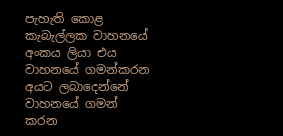පැහැති කොළ කැබැල්ලක වාහනයේ අංකය ලියා එය වාහනයේ ගමන්කරන අයට ලබාදෙන්නේ වාහනයේ ගමන් කරන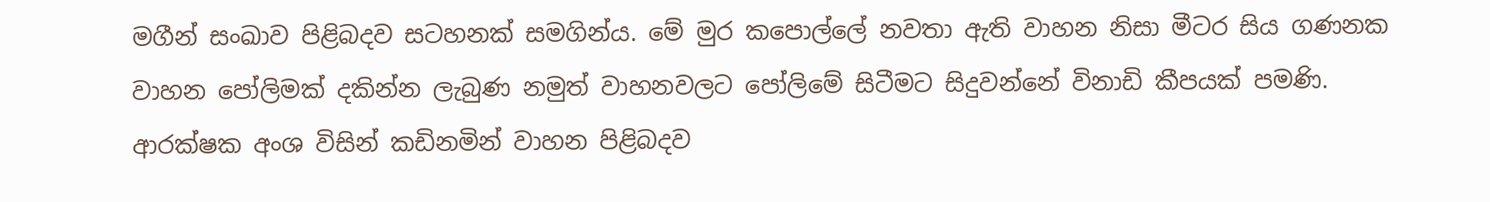මගීන් සංඛාව පිළිබදව සටහනක් සමගින්ය. මේ මුර කපොල්ලේ නවතා ඇති වාහන නිසා මීටර සිය ගණනක වාහන පෝලිමක් දකින්න ලැබුණ නමුත් වාහනවලට පෝලිමේ සිටීමට සිදුවන්නේ විනාඩි කීපයක් පමණි. ආරක්ෂක අංශ විසින් කඩිනමින් වාහන පිළිබදව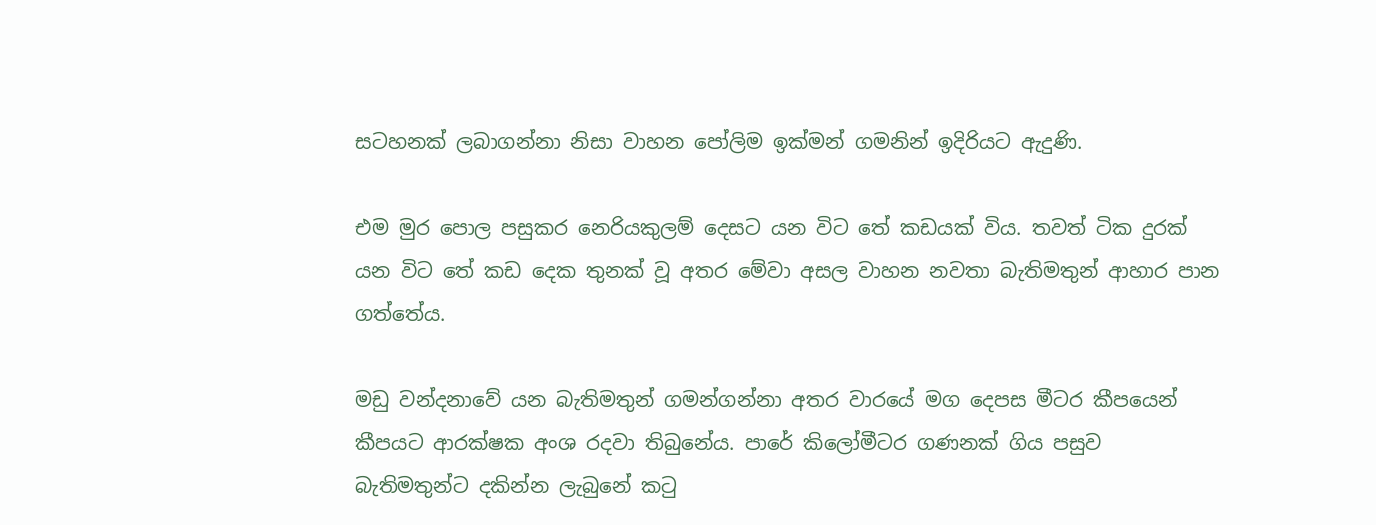සටහනක් ලබාගන්නා නිසා වාහන පෝලිම ඉක්මන් ගමනින් ඉදිරියට ඇදුණි.

එම මුර පොල පසුකර නෙරියකුලම් දෙසට යන විට තේ කඩයක් විය. තවත් ටික දුරක් යන විට තේ කඩ දෙක තුනක් වූ අතර මේවා අසල වාහන නවතා බැතිමතුන් ආහාර පාන ගත්තේය.

මඩු වන්දනාවේ යන බැතිමතුන් ගමන්ගන්නා අතර වාරයේ මග දෙපස මීටර කීපයෙන් කීපයට ආරක්ෂක අංශ රදවා තිබුනේය. පාරේ කිලෝමීටර ගණනක් ගිය පසුව බැතිමතුන්ට දකින්න ලැබුනේ කටු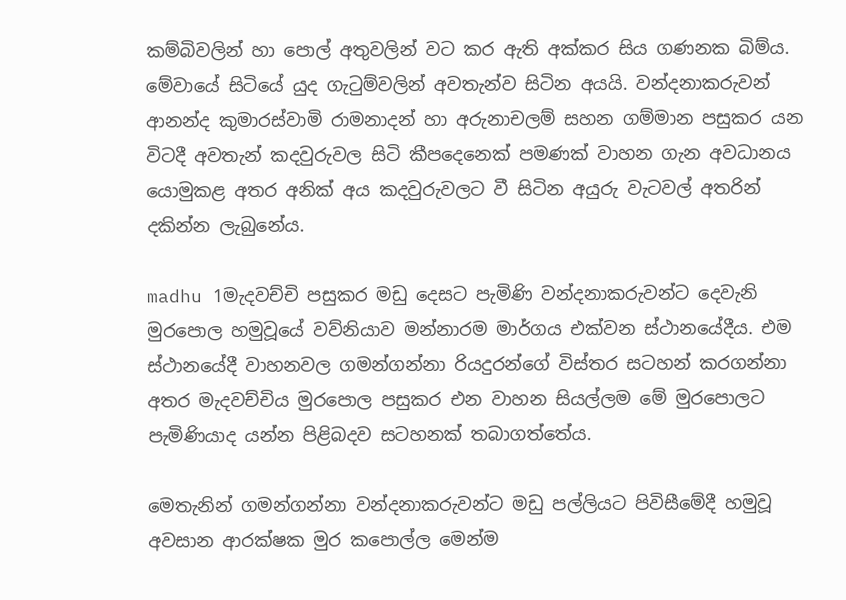කම්බිවලින් හා පොල් අතුවලින් වට කර ඇති අක්කර සිය ගණනක බිම්ය. මේවායේ සිටියේ යුද ගැටුම්වලින් අවතැන්ව සිටින අයයි. වන්දනාකරුවන් ආනන්ද කුමාරස්වාමි රාමනාදන් හා අරුනාචලම් සහන ගම්මාන පසුකර යන විටදී අවතැන් කදවුරුවල සිටි කීපදෙනෙක් පමණක් වාහන ගැන අවධානය යොමුකළ අතර අනික් අය කදවුරුවලට වී සිටින අයුරු වැටවල් අතරින් දකින්න ලැබුනේය.

madhu 1මැදවච්චි පසුකර මඩු දෙසට පැමිණි වන්දනාකරුවන්ට දෙවැනි මුරපොල හමුවූයේ වව්නියාව මන්නාරම මාර්ගය එක්වන ස්ථානයේදීය. එම ස්ථානයේදී වාහනවල ගමන්ගන්නා රියදුරන්ගේ විස්තර සටහන් කරගන්නා අතර මැදවච්චිය මුරපොල පසුකර එන වාහන සියල්ලම මේ මුරපොලට පැමිණියාද යන්න පිළිබදව සටහනක් තබාගත්තේය.

මෙතැනින් ගමන්ගන්නා වන්දනාකරුවන්ට මඩු පල්ලියට පිවිසීමේදී හමුවූ අවසාන ආරක්ෂක මුර කපොල්ල මෙන්ම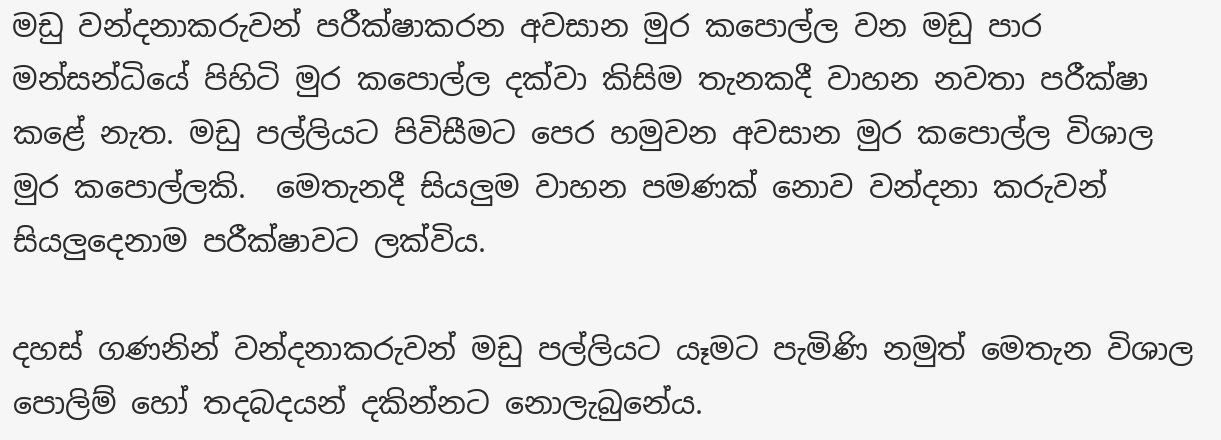මඩු වන්දනාකරුවන් පරීක්ෂාකරන අවසාන මුර කපොල්ල වන මඩු පාර මන්සන්ධියේ පිහිටි මුර කපොල්ල දක්වා කිසිම තැනකදී වාහන නවතා පරීක්ෂා කළේ නැත. මඩු පල්ලියට පිවිසීමට පෙර හමුවන අවසාන මුර කපොල්ල විශාල මුර කපොල්ලකි.  මෙතැනදී සියලුම වාහන පමණක් නොව වන්දනා කරුවන් සියලුදෙනාම පරීක්ෂාවට ලක්විය.

දහස් ගණනින් වන්දනාකරුවන් මඩු පල්ලියට යෑමට පැමිණි නමුත් මෙතැන විශාල පොලිම් හෝ තදබදයන් දකින්නට නොලැබුනේය.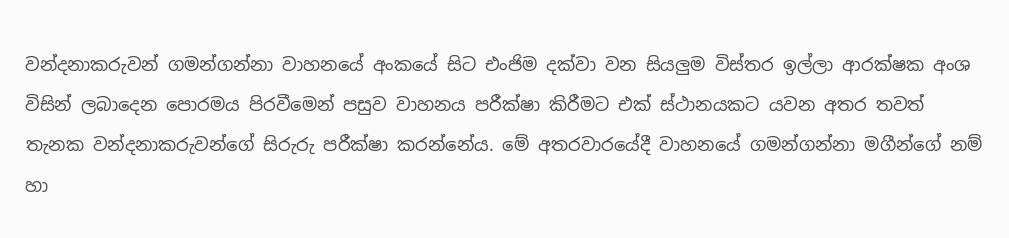වන්දනාකරුවන් ගමන්ගන්නා වාහනයේ අංකයේ සිට එංජිම දක්වා වන සියලුම විස්තර ඉල්ලා ආරක්ෂක අංශ විසින් ලබාදෙන පොරමය පිරවීමෙන් පසුව වාහනය පරීක්ෂා කිරීමට එක් ස්ථානයකට යවන අතර තවත් තැනක වන්දනාකරුවන්ගේ සිරුරු පරීක්ෂා කරන්නේය. මේ අතරවාරයේදී වාහනයේ ගමන්ගන්නා මගීන්ගේ නම් හා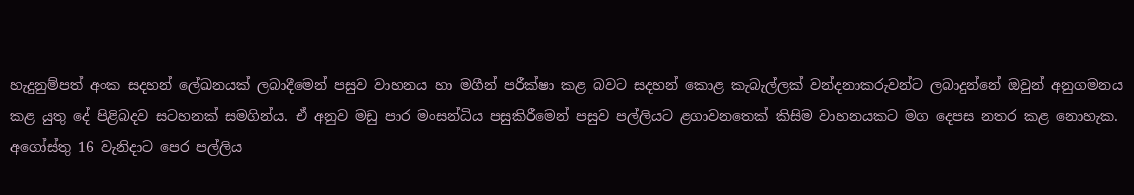හැදුනුම්පත් අංක සදහන් ලේඛනයක් ලබාදීමෙන් පසුව වාහනය හා මගීන් පරීක්ෂා කළ බවට සදහන් කොළ කැබැල්ලක් වන්දනාකරුවන්ට ලබාදුන්නේ ඔවුන් අනුගමනය කළ යුතු දේ පිළිබදව සටහනක් සමගින්ය. ඒ අනුව මඩු පාර මංසන්ධිය පසුකිරීමෙන් පසුව පල්ලියට ළගාවනතෙක් කිසිම වාහනයකට මග දෙපස නතර කළ නොහැක. අගෝස්තු 16 වැනිදාට පෙර පල්ලිය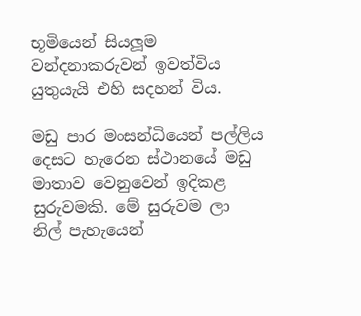භූමියෙන් සියලූම වන්දනාකරුවන් ඉවත්විය යුතුයැයි එහි සදහන් විය.

මඩු පාර මංසන්ධියෙන් පල්ලිය දෙසට හැරෙන ස්ථානයේ මඩු මාතාව වෙනුවෙන් ඉදිකළ සුරුවමකි. මේ සුරුවම ලා නිල් පැහැයෙන්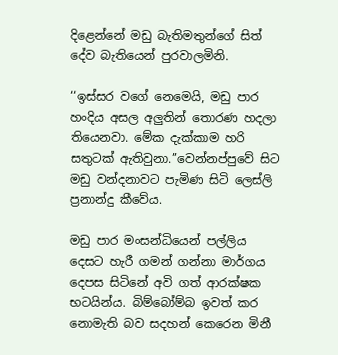දිළෙන්නේ මඩු බැතිමතුන්ගේ සිත් දේව බැතියෙන් පුරවාලමිනි.

‘‘ඉස්සර වගේ නෙමෙයි, මඩු පාර හංදිය අසල අලුතින් තොරණ හදලා තියෙනවා. මේක දැක්කාම හරි සතුටක් ඇතිවුනා.’’වෙන්නප්පුවේ සිට මඩු වන්දනාවට පැමිණ සිටි ලෙස්ලි ප්‍රනාන්දු කීවේය.

මඩු පාර මංසන්ධියෙන් පල්ලිය දෙසට හැරී ගමන් ගන්නා මාර්ගය දෙපස සිටිනේ අවි ගත් ආරක්ෂක භටයින්ය. බිම්බෝම්බ ඉවත් කර නොමැති බව සදහන් කෙරෙන මිනී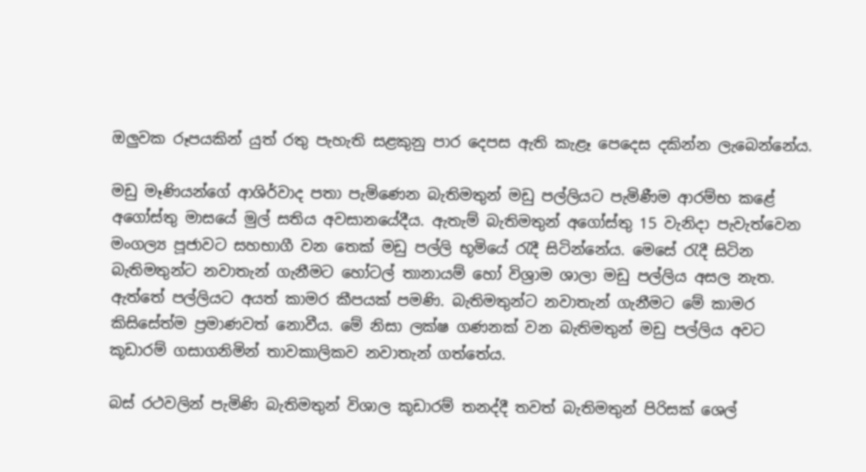ඔලුවක රූපයකින් යුත් රතු පැහැති සළකුනු පාර දෙපස ඇති කැළෑ පෙදෙස දකින්න ලැබෙන්නේය.

මඩු මෑණියන්ගේ ආශිර්වාද පතා පැමිණෙන බැතිමතුන් මඩු පල්ලියට පැමිණීම ආරම්භ කළේ අගෝස්තු මාසයේ මුල් සතිය අවසානයේදීය. ඇතැම් බැතිමතුන් අගෝස්තු 15 වැනිදා පැවැත්වෙන මංගල්‍ය පූජාවට සහභාගී වන තෙක් මඩු පල්ලි භූමියේ රැදී සිටින්නේය. මෙසේ රැදී සිටින බැතිමතුන්ට නවාතැන් ගැනීමට හෝටල් තානායම් හෝ විශ්‍රාම ශාලා මඩු පල්ලිය අසල නැත. ඇත්තේ පල්ලියට අයත් කාමර කීපයක් පමණි. බැතිමතුන්ට නවාතැන් ගැනීමට මේ කාමර කිසිසේත්ම ප්‍රමාණවත් නොවීය. මේ නිසා ලක්ෂ ගණනක් වන බැතිමතුන් මඩු පල්ලිය අවට කූඩාරම් ගසාගනිමින් තාවකාලිකව නවාතැන් ගත්තේය.

බස් රථවලින් පැමිණි බැතිමතුන් විශාල කූඩාරම් තනද්දී තවත් බැතිමතුන් පිරිසක් ශෙල්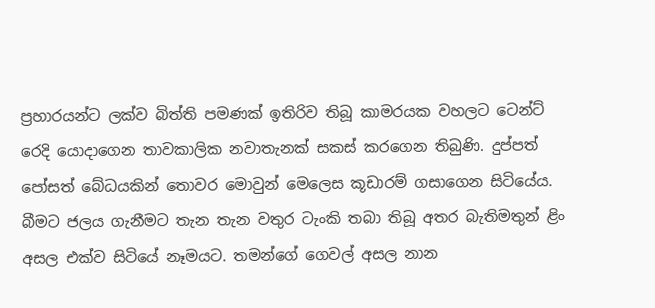ප්‍රහාරයන්ට ලක්ව බිත්ති පමණක් ඉතිරිව තිබූ කාමරයක වහලට ටෙන්ට් රෙදි යොදාගෙන තාවකාලික නවාතැනක් සකස් කරගෙන තිබුණි. දුප්පත් පෝසත් බේධයකින් තොවර මොවුන් මෙලෙස කූඩාරම් ගසාගෙන සිටියේය. බීමට ජලය ගැනීමට තැන තැන වතුර ටැංකි තබා තිබූ අතර බැතිමතුන් ළිං අසල එක්ව සිටියේ නෑමයට. තමන්ගේ ගෙවල් අසල නාන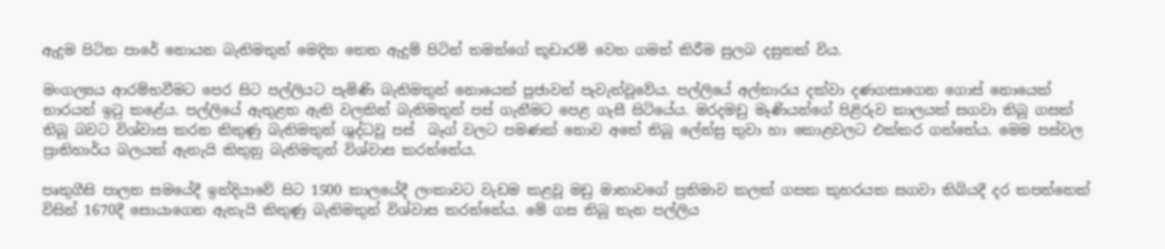ඇදුම පිටින පාරේ නොයන බැතිමතුන් මෙදින තෙත ඇදුම් පිටින් තමන්ගේ කූඩාරම් වෙත ගමන් කිරීම සුලබ දසුනක් විය.

මංගල්‍යය ආරම්භවීමට පෙර සිට පල්ලියට පැමිණි බැතිමතුන් නොයෙක් පූජාවන් පැවැත්වූවේය. පල්ලියේ අල්තාරය දක්වා දණගසාගෙන ගොස් නොයෙක් භාරයන් ඉටු කළේය. පල්ලියේ ඇතුළත ඇති වලකින් බැතිමතුන් පස් ගැනීමට පෙළ ගැසී සිටියේය. මරදමඩු මෑණියන්ගේ පිළිරුව කාලයක් සගවා තිබූ ගසක් තිබූ බවට විශ්වාස කරන කිතුණු බැතිමතුන් ශුද්ධවූ පස්  බෑග් වලට පමණක් නොව අතේ තිබූ ලේන්සු තුවා හා කොළවලට එක්කර ගත්තේය. මෙම පස්වල ප්‍රාතිහාර්ය බලයක් ඇතැයි කිතුනු බැතිමතුන් විශ්වාස කරන්නේය.

පෘතුගීසි පාලන සමයේදී ඉන්දියාවේ සිට 1500 කාලයේදී ලංකාවට වැඩම කළවූ මඩු මාතාවගේ ප්‍රතිමාව කලක් ගසක කුහරයක සගවා තිබියදී දර කපන්නෙක් විසින් 1670දී සොයාගෙන ඇතැයි කිතුණු බැතිමතුන් විශ්වාස කරන්නේය. මේ ගස තිබූ තැන පල්ලිය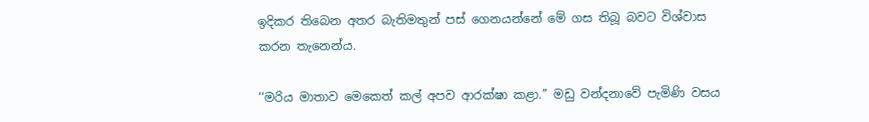ඉදිකර තිබෙන අතර බැතිමතුන් පස් ගෙනයන්නේ මේ ගස තිබූ බවට විශ්වාස කරන තැනෙන්ය.

‘‘මරිය මාතාව මෙකෙත් කල් අපව ආරක්ෂා කළා.’’ මඩු වන්දනාවේ පැමිණි වසය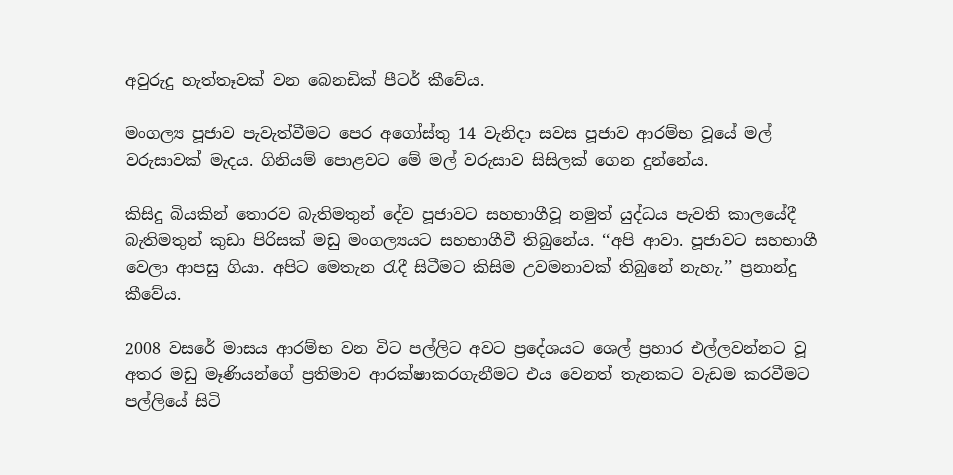අවුරුදු හැත්තෑවක් වන බෙනඩික් පීටර් කීවේය.

මංගල්‍ය පූජාව පැවැත්වීමට පෙර අගෝස්තු 14 වැනිදා සවස පූජාව ආරම්භ වූයේ මල් වරුසාවක් මැදය. ගිනියම් පොළවට මේ මල් වරුසාව සිසිලක් ගෙන දුන්නේය.

කිසිදු බියකින් තොරව බැතිමතුන් දේව පූජාවට සහභාගීවූ නමුත් යුද්ධය පැවති කාලයේදී බැතිමතුන් කුඩා පිරිසක් මඩු මංගල්‍යයට සහභාගීවී තිබුනේය. ‘‘අපි ආවා. පූජාවට සහභාගී වෙලා ආපසු ගියා. අපිට මෙතැන රැදී සිටීමට කිසිම උවමනාවක් තිබුනේ නැහැ.’’ ප්‍රනාන්දු කීවේය.

2008 වසරේ මාසය ආරම්භ වන විට පල්ලිට අවට ප්‍රදේශයට ශෙල් ප්‍රහාර එල්ලවන්නට වූ අතර මඩු මෑණියන්ගේ ප්‍රතිමාව ආරක්ෂාකරගැනීමට එය වෙනත් තැනකට වැඩම කරවීමට පල්ලියේ සිටි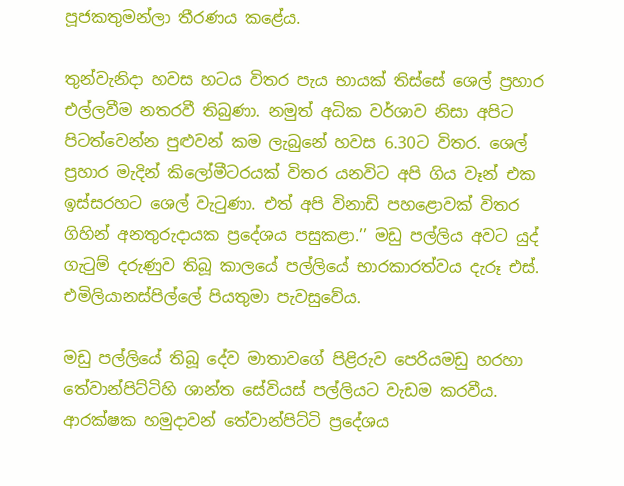පූජකතුමන්ලා තීරණය කළේය.

තුන්වැනිදා හවස හටය විතර පැය භායක් තිස්සේ ශෙල් ප්‍රහාර එල්ලවීම නතරවී තිබුණා. නමුත් අධික වර්ශාව නිසා අපිට පිටත්වෙන්න පුළුවන් කම ලැබුනේ හවස 6.30ට විතර. ශෙල් ප්‍රහාර මැදින් කිලෝමීටරයක් විතර යනවිට අපි ගිය වෑන් එක ඉස්සරහට ශෙල් වැටුණා. එත් අපි විනාඩි පහළොවක් විතර ගිහින් අනතුරුදායක ප්‍රදේශය පසුකළා.’’ මඩු පල්ලිය අවට යුද් ගැටුම් දරුණුව තිබූ කාලයේ පල්ලියේ භාරකාරත්වය දැරූ එස්. එමිලියානස්පිල්ලේ පියතුමා පැවසුවේය.

මඩු පල්ලියේ තිබූ දේව මාතාවගේ පිළිරුව පෙරියමඩු හරහා තේවාන්පිට්ටිහි ශාන්ත සේවියස් පල්ලියට වැඩම කරවීය. ආරක්ෂක හමුදාවන් තේවාන්පිට්ටි ප්‍රදේශය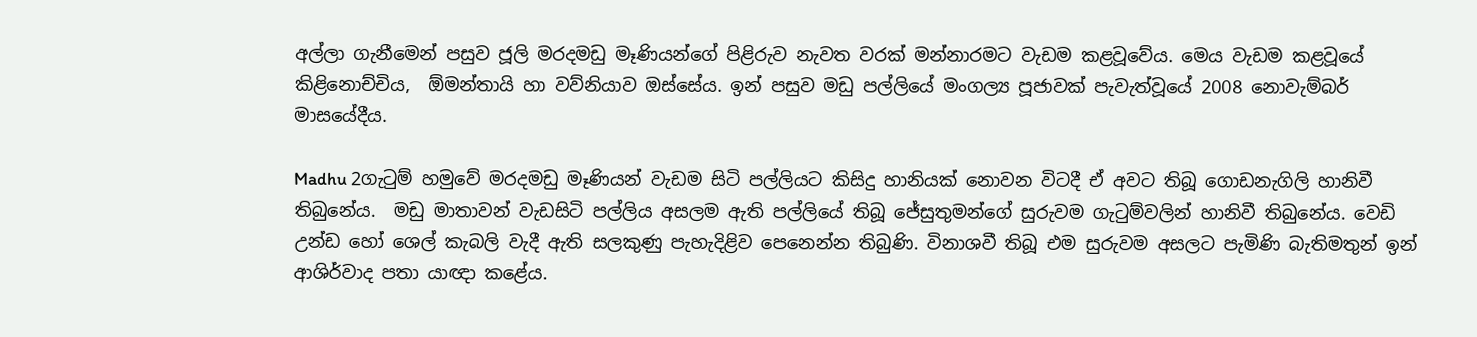අල්ලා ගැනීමෙන් පසුව ජූලි මරදමඩු මෑණියන්ගේ පිළිරුව නැවත වරක් මන්නාරමට වැඩම කළවූවේය. මෙය වැඩම කළවූයේ කිළිනොච්චිය,  ඕමන්තායි හා වව්නියාව ඔස්සේය. ඉන් පසුව මඩු පල්ලියේ මංගල්‍ය පූජාවක් පැවැත්වූයේ 2008 නොවැම්බර් මාසයේදීය.

Madhu 2ගැටුම් හමුවේ මරදමඩු මෑණියන් වැඩම සිටි පල්ලියට කිසිදු හානියක් නොවන විටදී ඒ අවට තිබූ ගොඩනැගිලි හානිවී  තිබුනේය.  මඩු මාතාවන් වැඩසිටි පල්ලිය අසලම ඇති පල්ලියේ තිබූ ජේසුතුමන්ගේ සුරුවම ගැටුම්වලින් හානිවී තිබුනේය. වෙඩි උන්ඩ හෝ ශෙල් කැබලි වැදී ඇති සලකුණු පැහැදිළිව පෙනෙන්න තිබුණි. විනාශවී තිබූ එම සුරුවම අසලට පැමිණි බැතිමතුන් ඉන් ආශිර්වාද පතා යාඥා කළේය.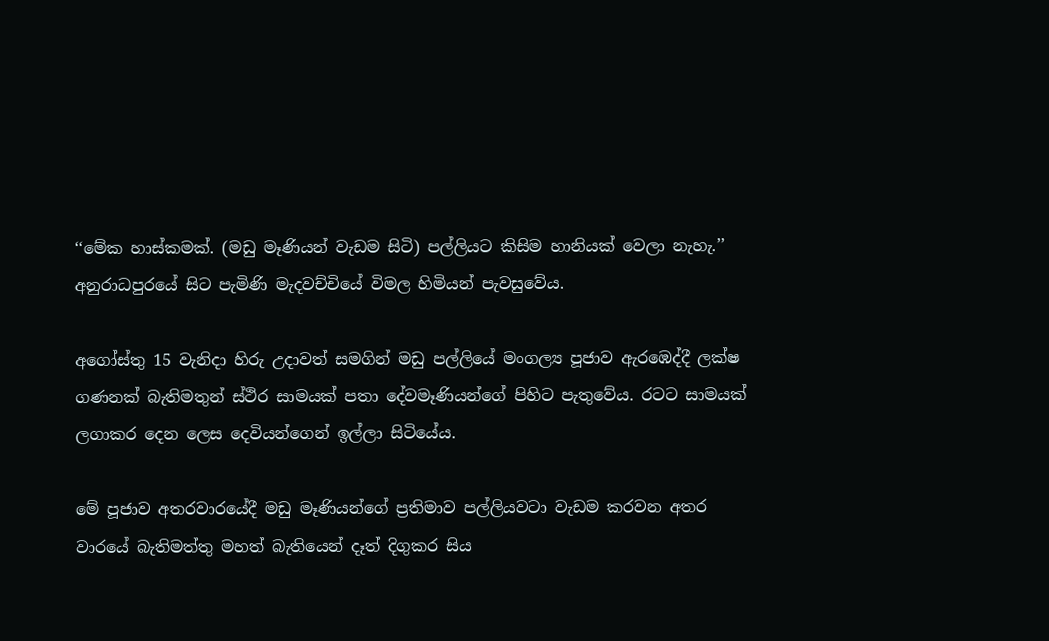‘‘මේක හාස්කමක්. (මඩු මෑණියන් වැඩම සිටි) පල්ලියට කිසිම හානියක් වෙලා නැහැ.’’ අනුරාධපුරයේ සිට පැමිණි මැදවච්චියේ විමල හිමියන් පැවසුවේය.

අගෝස්තු 15 වැනිදා හිරු උදාවත් සමගින් මඩු පල්ලියේ මංගල්‍ය පූජාව ඇරඹෙද්දී ලක්ෂ ගණනක් බැතිමතුන් ස්ථිර සාමයක් පතා දේවමෑණියන්ගේ පිහිට පැතුවේය. රටට සාමයක් ලගාකර දෙන ලෙස දෙවියන්ගෙන් ඉල්ලා සිටියේය.

මේ පූජාව අතරවාරයේදී මඩු මෑණියන්ගේ ප්‍රතිමාව පල්ලියවටා වැඩම කරවන අතර වාරයේ බැතිමත්තු මහත් බැතියෙන් දෑත් දිගුකර සිය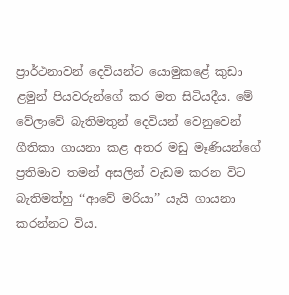ප්‍රාර්ථනාවන් දෙවියන්ට යොමුකළේ කුඩා ළමුන් පියවරුන්ගේ කර මත සිටියදීය. මේ වේලාවේ බැතිමතුන් දෙවියන් වෙනුවෙන් ගීතිකා ගායනා කළ අතර මඩු මෑණියන්ගේ ප්‍රතිමාව තමන් අසලින් වැඩම කරන විට බැතිමත්හු ‘‘ආවේ මරියා’’ යැයි ගායනා කරන්නට විය.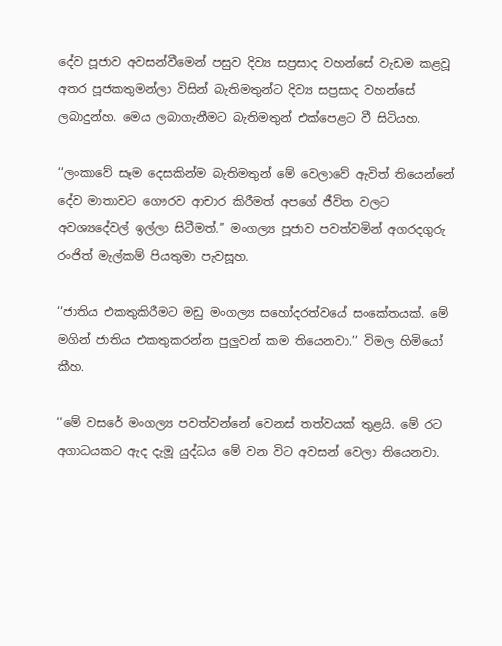දේව පූජාව අවසන්වීමෙන් පසුව දිව්‍ය සප්‍රසාද වහන්සේ වැඩම කළවූ අතර පූජකතුමන්ලා විසින් බැතිමතුන්ට දිව්‍ය සප්‍රසාද වහන්සේ ලබාදුන්හ. මෙය ලබාගැනීමට බැතිමතුන් එක්පෙළට වී සිටියහ.

‘‘ලංකාවේ සෑම දෙසකින්ම බැතිමතුන් මේ වෙලාවේ ඇවිත් තියෙන්නේ දේව මාතාවට ගෞරව ආචාර කිරීමත් අපගේ ජීවිත වලට අවශ්‍යදේවල් ඉල්ලා සිටීමත්.’’ මංගල්‍ය පූජාව පවත්වමින් අගරදගුරු රංජිත් මැල්කම් පියතුමා පැවසූහ.

‘‘ජාතිය එකතුකිරීමට මඩු මංගල්‍ය සහෝදරත්වයේ සංකේතයක්. මේ මගින් ජාතිය එකතුකරන්න පුලුවන් කම තියෙනවා.’’ විමල හිමියෝ කීහ.

‘‘මේ වසරේ මංගල්‍ය පවත්වන්නේ වෙනස් තත්වයක් තුළයි. මේ රට අගාධයකට ඇද දැමූ යුද්ධය මේ වන විට අවසන් වෙලා තියෙනවා.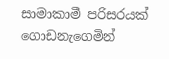සාමාකාමී පරිසරයක් ගොඩනැගෙමින්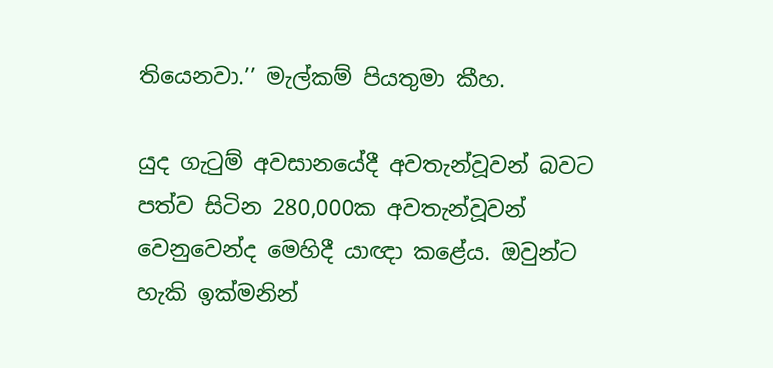තියෙනවා.’’ මැල්කම් පියතුමා කීහ.

යුද ගැටුම් අවසානයේදී අවතැන්වූවන් බවට පත්ව සිටින 280,000ක අවතැන්වූවන් වෙනුවෙන්ද මෙහිදී යාඥා කළේය. ඔවුන්ට හැකි ඉක්මනින්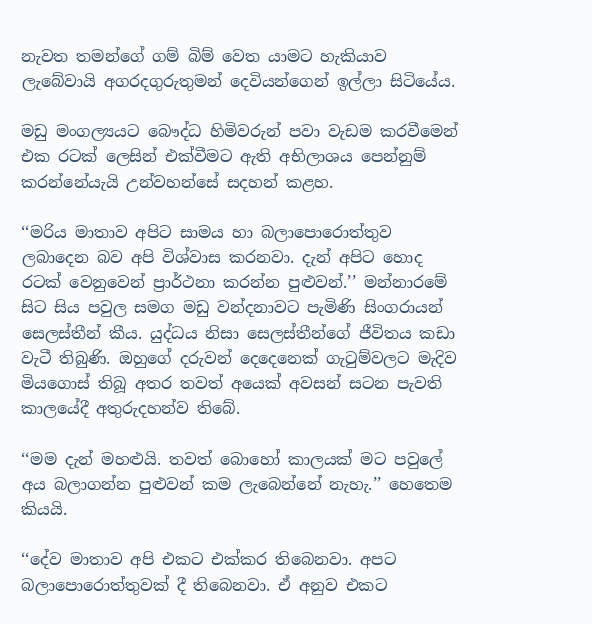නැවත තමන්ගේ ගම් බිම් වෙත යාමට හැකියාව ලැබේවායි අගරදගුරුතුමන් දෙවියන්ගෙන් ඉල්ලා සිටියේය.

මඩු මංගල්‍යයට බෞද්ධ හිමිවරුන් පවා වැඩම කරවීමෙන් එක රටක් ලෙසින් එක්වීමට ඇති අභිලාශය පෙන්නුම් කරන්නේයැයි උන්වහන්සේ සදහන් කළහ.

‘‘මරිය මාතාව අපිට සාමය හා බලාපොරොත්තුව ලබාදෙන බව අපි විශ්වාස කරනවා. දැන් අපිට හොද රටක් වෙනුවෙන් ප්‍රාර්ථනා කරන්න පුළුවන්.’’ මන්නාරමේ සිට සිය පවුල සමග මඩු වන්දනාවට පැමිණි සිංගරායන් සෙලස්තීන් කීය. යුද්ධය නිසා සෙලස්තීන්ගේ ජීවිතය කඩා වැටී තිබුණි. ඔහුගේ දරුවන් දෙදෙනෙක් ගැටුම්වලට මැදිව මියගොස් තිබූ අතර තවත් අයෙක් අවසන් සටන පැවති කාලයේදී අතුරුදහන්ව තිබේ.

‘‘මම දැන් මහළුයි. තවත් බොහෝ කාලයක් මට පවුලේ අය බලාගන්න පුළුවන් කම ලැබෙන්නේ නැහැ.’’ හෙතෙම කියයි.

‘‘දේව මාතාව අපි එකට එක්කර තිබෙනවා. අපට බලාපොරොත්තුවක් දී තිබෙනවා. ඒ අනුව එකට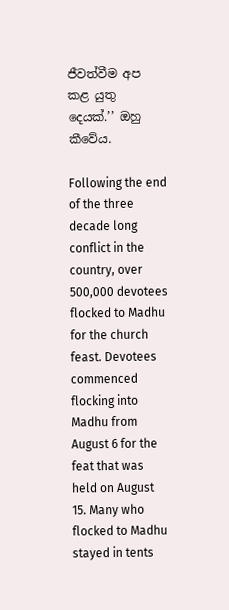ජීවත්වීම අප කළ යුතු දෙයක්.’’ ඔහු කීවේය.

Following the end of the three decade long conflict in the country, over 500,000 devotees flocked to Madhu for the church feast. Devotees commenced flocking into Madhu from August 6 for the feat that was held on August 15. Many who flocked to Madhu stayed in tents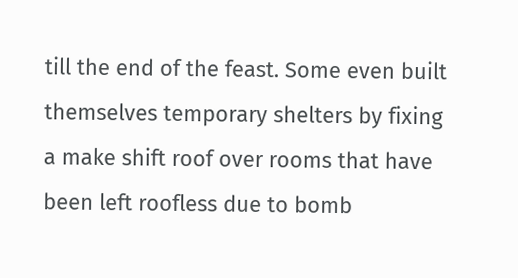till the end of the feast. Some even built themselves temporary shelters by fixing a make shift roof over rooms that have been left roofless due to bomb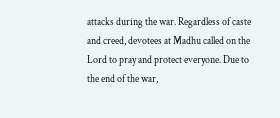attacks during the war. Regardless of caste and creed, devotees at Madhu called on the Lord to pray and protect everyone. Due to the end of the war,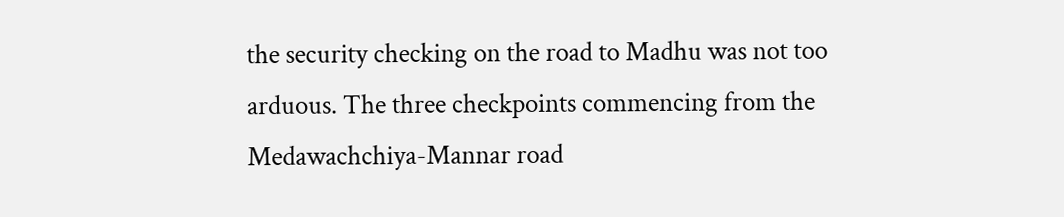the security checking on the road to Madhu was not too arduous. The three checkpoints commencing from the Medawachchiya-Mannar road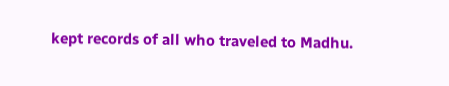kept records of all who traveled to Madhu.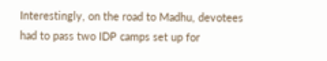Interestingly, on the road to Madhu, devotees had to pass two IDP camps set up for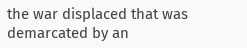the war displaced that was demarcated by an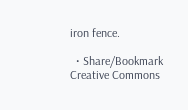iron fence.

  • Share/Bookmark
Creative Commons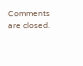Comments are closed.